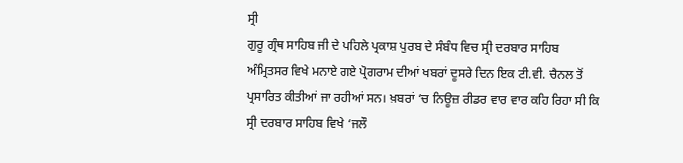ਸ੍ਰੀ
ਗੁਰੂ ਗ੍ਰੰਥ ਸਾਹਿਬ ਜੀ ਦੇ ਪਹਿਲੇ ਪ੍ਰਕਾਸ਼ ਪੁਰਬ ਦੇ ਸੰਬੰਧ ਵਿਚ ਸ੍ਰੀ ਦਰਬਾਰ ਸਾਹਿਬ
ਅੰਮ੍ਰਿਤਸਰ ਵਿਖੇ ਮਨਾਏ ਗਏ ਪ੍ਰੋਗਰਾਮ ਦੀਆਂ ਖਬਰਾਂ ਦੂਸਰੇ ਦਿਨ ਇਕ ਟੀ.ਵੀ. ਚੈਨਲ ਤੋਂ
ਪ੍ਰਸਾਰਿਤ ਕੀਤੀਆਂ ਜਾ ਰਹੀਆਂ ਸਨ। ਖ਼ਬਰਾਂ ‘ਚ ਨਿਊਜ਼ ਰੀਡਰ ਵਾਰ ਵਾਰ ਕਹਿ ਰਿਹਾ ਸੀ ਕਿ
ਸ੍ਰੀ ਦਰਬਾਰ ਸਾਹਿਬ ਵਿਖੇ ‘ਜਲੌ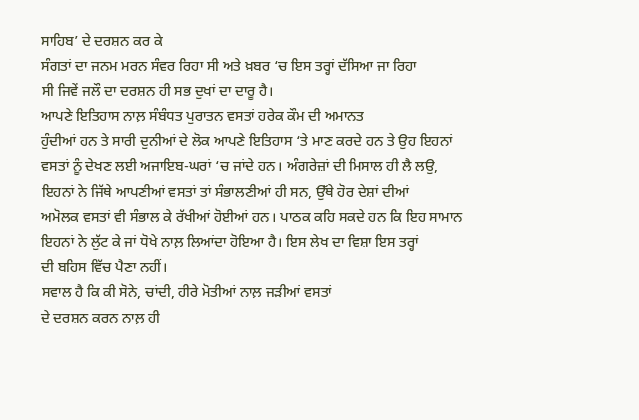ਸਾਹਿਬ’ ਦੇ ਦਰਸ਼ਨ ਕਰ ਕੇ
ਸੰਗਤਾਂ ਦਾ ਜਨਮ ਮਰਨ ਸੰਵਰ ਰਿਹਾ ਸੀ ਅਤੇ ਖ਼ਬਰ ‘ਚ ਇਸ ਤਰ੍ਹਾਂ ਦੱਸਿਆ ਜਾ ਰਿਹਾ
ਸੀ ਜਿਵੇਂ ਜਲੌ ਦਾ ਦਰਸ਼ਨ ਹੀ ਸਭ ਦੁਖਾਂ ਦਾ ਦਾਰੂ ਹੈ।
ਆਪਣੇ ਇਤਿਹਾਸ ਨਾਲ਼ ਸੰਬੰਧਤ ਪੁਰਾਤਨ ਵਸਤਾਂ ਹਰੇਕ ਕੌਮ ਦੀ ਅਮਾਨਤ
ਹੁੰਦੀਆਂ ਹਨ ਤੇ ਸਾਰੀ ਦੁਨੀਆਂ ਦੇ ਲੋਕ ਆਪਣੇ ਇਤਿਹਾਸ ‘ਤੇ ਮਾਣ ਕਰਦੇ ਹਨ ਤੇ ਉਹ ਇਹਨਾਂ
ਵਸਤਾਂ ਨੂੰ ਦੇਖਣ ਲਈ ਅਜਾਇਬ-ਘਰਾਂ ‘ਚ ਜਾਂਦੇ ਹਨ। ਅੰਗਰੇਜ਼ਾਂ ਦੀ ਮਿਸਾਲ ਹੀ ਲੈ ਲਉ,
ਇਹਨਾਂ ਨੇ ਜਿੱਥੇ ਆਪਣੀਆਂ ਵਸਤਾਂ ਤਾਂ ਸੰਭਾਲਣੀਆਂ ਹੀ ਸਨ, ਉੱਥੇ ਹੋਰ ਦੇਸ਼ਾਂ ਦੀਆਂ
ਅਮੋਲਕ ਵਸਤਾਂ ਵੀ ਸੰਭਾਲ ਕੇ ਰੱਖੀਆਂ ਹੋਈਆਂ ਹਨ। ਪਾਠਕ ਕਹਿ ਸਕਦੇ ਹਨ ਕਿ ਇਹ ਸਾਮਾਨ
ਇਹਨਾਂ ਨੇ ਲੁੱਟ ਕੇ ਜਾਂ ਧੋਖੇ ਨਾਲ਼ ਲਿਆਂਦਾ ਹੋਇਆ ਹੈ। ਇਸ ਲੇਖ ਦਾ ਵਿਸ਼ਾ ਇਸ ਤਰ੍ਹਾਂ
ਦੀ ਬਹਿਸ ਵਿੱਚ ਪੈਣਾ ਨਹੀਂ।
ਸਵਾਲ ਹੈ ਕਿ ਕੀ ਸੋਨੇ, ਚਾਂਦੀ, ਹੀਰੇ ਮੋਤੀਆਂ ਨਾਲ਼ ਜੜੀਆਂ ਵਸਤਾਂ
ਦੇ ਦਰਸ਼ਨ ਕਰਨ ਨਾਲ਼ ਹੀ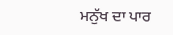ਮਨੁੱਖ ਦਾ ਪਾਰ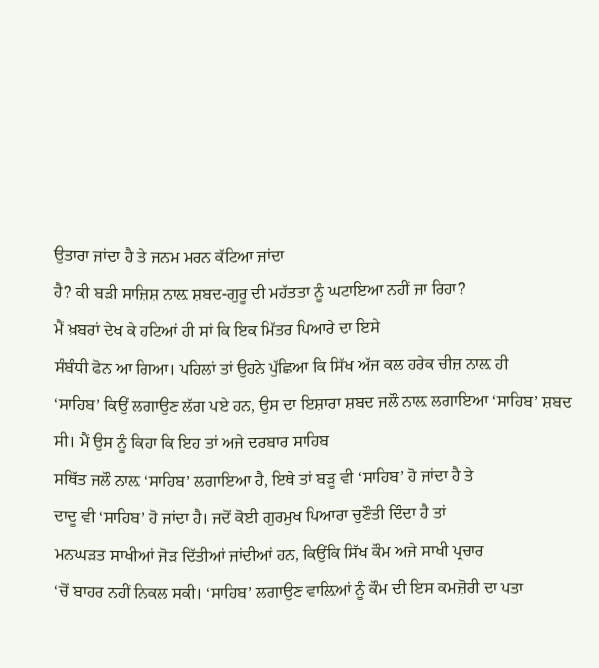ਉਤਾਰਾ ਜਾਂਦਾ ਹੈ ਤੇ ਜਨਮ ਮਰਨ ਕੱਟਿਆ ਜਾਂਦਾ
ਹੈ? ਕੀ ਬੜੀ ਸਾਜ਼ਿਸ਼ ਨਾਲ਼ ਸ਼ਬਦ-ਗੁਰੂ ਦੀ ਮਹੱਤਤਾ ਨੂੰ ਘਟਾਇਆ ਨਹੀਂ ਜਾ ਰਿਹਾ?
ਮੈਂ ਖ਼ਬਰਾਂ ਦੇਖ ਕੇ ਹਟਿਆਂ ਹੀ ਸਾਂ ਕਿ ਇਕ ਮਿੱਤਰ ਪਿਆਰੇ ਦਾ ਇਸੇ
ਸੰਬੰਧੀ ਫੋਨ ਆ ਗਿਆ। ਪਹਿਲਾਂ ਤਾਂ ਉਹਨੇ ਪੁੱਛਿਆ ਕਿ ਸਿੱਖ ਅੱਜ ਕਲ ਹਰੇਕ ਚੀਜ਼ ਨਾਲ਼ ਹੀ
‘ਸਾਹਿਬ’ ਕਿਉਂ ਲਗਾਉਣ ਲੱਗ ਪਏ ਹਨ, ਉਸ ਦਾ ਇਸ਼ਾਰਾ ਸ਼ਬਦ ਜਲੌ ਨਾਲ਼ ਲਗਾਇਆ ‘ਸਾਹਿਬ’ ਸ਼ਬਦ
ਸੀ। ਮੈਂ ਉਸ ਨੂੰ ਕਿਹਾ ਕਿ ਇਹ ਤਾਂ ਅਜੇ ਦਰਬਾਰ ਸਾਹਿਬ
ਸਥਿੱਤ ਜਲੌ ਨਾਲ਼ ‘ਸਾਹਿਬ’ ਲਗਾਇਆ ਹੈ, ਇਥੇ ਤਾਂ ਬੜੂ ਵੀ ‘ਸਾਹਿਬ’ ਹੋ ਜਾਂਦਾ ਹੈ ਤੇ
ਦਾਦੂ ਵੀ ‘ਸਾਹਿਬ’ ਹੋ ਜਾਂਦਾ ਹੈ। ਜਦੋਂ ਕੋਈ ਗੁਰਮੁਖ ਪਿਆਰਾ ਚੁਣੌਤੀ ਦਿੰਦਾ ਹੈ ਤਾਂ
ਮਨਘੜਤ ਸਾਖੀਆਂ ਜੋੜ ਦਿੱਤੀਆਂ ਜਾਂਦੀਆਂ ਹਨ, ਕਿਉਂਕਿ ਸਿੱਖ ਕੌਮ ਅਜੇ ਸਾਖੀ ਪ੍ਰਚਾਰ
‘ਚੋਂ ਬਾਹਰ ਨਹੀਂ ਨਿਕਲ ਸਕੀ। ‘ਸਾਹਿਬ’ ਲਗਾਉਣ ਵਾਲ਼ਿਆਂ ਨੂੰ ਕੌਮ ਦੀ ਇਸ ਕਮਜ਼ੋਰੀ ਦਾ ਪਤਾ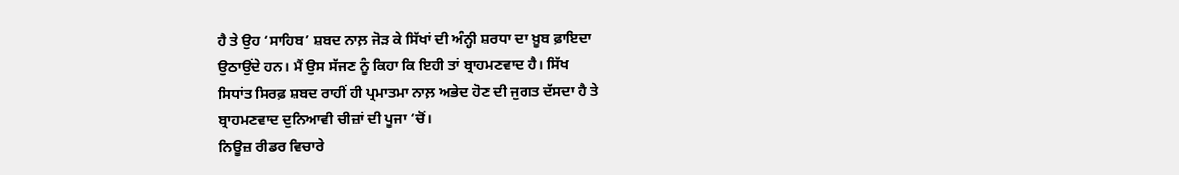ਹੈ ਤੇ ਉਹ ‘ਸਾਹਿਬ’ ਸ਼ਬਦ ਨਾਲ਼ ਜੋੜ ਕੇ ਸਿੱਖਾਂ ਦੀ ਅੰਨ੍ਹੀ ਸ਼ਰਧਾ ਦਾ ਖ਼ੂਬ ਫ਼ਾਇਦਾ
ਉਠਾਉਂਦੇ ਹਨ। ਮੈਂ ਉਸ ਸੱਜਣ ਨੂੰ ਕਿਹਾ ਕਿ ਇਹੀ ਤਾਂ ਬ੍ਰਾਹਮਣਵਾਦ ਹੈ। ਸਿੱਖ
ਸਿਧਾਂਤ ਸਿਰਫ਼ ਸ਼ਬਦ ਰਾਹੀਂ ਹੀ ਪ੍ਰਮਾਤਮਾ ਨਾਲ਼ ਅਭੇਦ ਹੋਣ ਦੀ ਜੁਗਤ ਦੱਸਦਾ ਹੈ ਤੇ
ਬ੍ਰਾਹਮਣਵਾਦ ਦੁਨਿਆਵੀ ਚੀਜ਼ਾਂ ਦੀ ਪੂਜਾ ‘ਚੋਂ।
ਨਿਊਜ਼ ਰੀਡਰ ਵਿਚਾਰੇ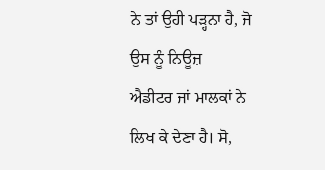ਨੇ ਤਾਂ ਉਹੀ ਪੜ੍ਹਨਾ ਹੈ, ਜੋ ਉਸ ਨੂੰ ਨਿਊਜ਼
ਐਡੀਟਰ ਜਾਂ ਮਾਲਕਾਂ ਨੇ ਲਿਖ ਕੇ ਦੇਣਾ ਹੈ। ਸੋ,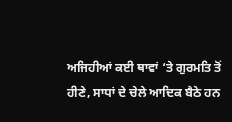ਅਜਿਹੀਆਂ ਕਈ ਥਾਵਾਂ ‘ਤੇ ਗੁਰਮਤਿ ਤੋਂ
ਹੀਣੇ, ਸਾਧਾਂ ਦੇ ਚੇਲੇ ਆਦਿਕ ਬੈਠੇ ਹਨ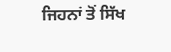ਜਿਹਨਾਂ ਤੋਂ ਸਿੱਖ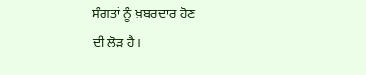ਸੰਗਤਾਂ ਨੂੰ ਖ਼ਬਰਦਾਰ ਹੋਣ
ਦੀ ਲੋੜ ਹੈ।